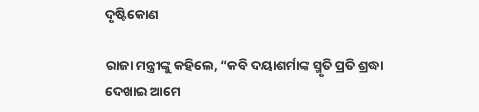ଦୃଷ୍ଟିକୋଣ

ରାଜା ମନ୍ତ୍ରୀଙ୍କୁ କହିଲେ, “କବି ଦୟାଶର୍ମାଙ୍କ ସ୍ମୃତି ପ୍ରତି ଶ୍ରଦ୍ଧା ଦେଖାଇ ଆମେ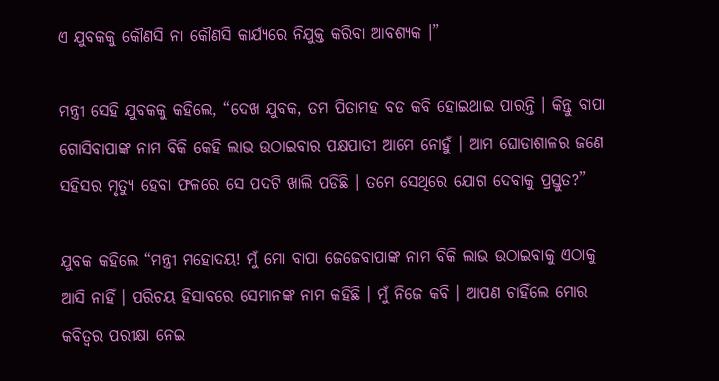ଏ ଯୁବକକୁ କୌଣସି ନା କୌଣସି କାର୍ଯ୍ୟରେ ନିଯୁକ୍ତ କରିବା ଆବଶ୍ୟକ ।”

ମନ୍ତ୍ରୀ ସେହି ଯୁବକକୁ କହିଲେ, “ଦେଖ ଯୁବକ, ତମ ପିତାମହ ବଡ କବି ହୋଇଥାଇ ପାରନ୍ତି । କିନ୍ତୁ ବାପା ଗୋସିବାପାଙ୍କ ନାମ ବିକି କେହି ଲାଭ ଉଠାଇବାର ପକ୍ଷପାତୀ ଆମେ ନୋହୁଁ । ଆମ ଘୋଡାଶାଳର ଜଣେ ସହିସର ମୃତ୍ୟୁ ହେବା ଫଳରେ ସେ ପଦଟି ଖାଲି ପଡିଛି । ତମେ ସେଥିରେ ଯୋଗ ଦେବାକୁ ପ୍ରସ୍ତୁତ?”

ଯୁବକ କହିଲେ “ମନ୍ତ୍ରୀ ମହୋଦୟ! ମୁଁ ମୋ ବାପା ଜେଜେବାପାଙ୍କ ନାମ ବିକି ଲାଭ ଉଠାଇବାକୁ ଏଠାକୁ ଆସି ନାହିଁ । ପରିଚୟ ହିସାବରେ ସେମାନଙ୍କ ନାମ କହିଛି । ମୁଁ ନିଜେ କବି । ଆପଣ ଚାହିଁଲେ ମୋର କବିତ୍ୱର ପରୀକ୍ଷା ନେଇ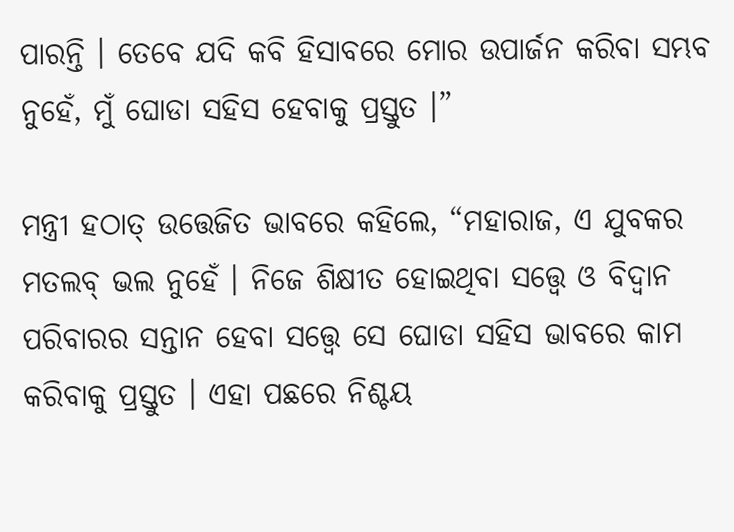ପାରନ୍ତି । ତେବେ ଯଦି କବି ହିସାବରେ ମୋର ଉପାର୍ଜନ କରିବା ସମ୍ଭବ ନୁହେଁ, ମୁଁ ଘୋଡା ସହିସ ହେବାକୁ ପ୍ରସ୍ତୁତ ।”

ମନ୍ତ୍ରୀ ହଠାତ୍ ଉତ୍ତେଜିତ ଭାବରେ କହିଲେ, “ମହାରାଜ, ଏ ଯୁବକର ମତଲବ୍ ଭଲ ନୁହେଁ । ନିଜେ ଶିକ୍ଷୀତ ହୋଇଥିବା ସତ୍ତ୍ୱେ ଓ ବିଦ୍ୱାନ ପରିବାରର ସନ୍ତାନ ହେବା ସତ୍ତ୍ୱେ ସେ ଘୋଡା ସହିସ ଭାବରେ କାମ କରିବାକୁ ପ୍ରସ୍ତୁତ । ଏହା ପଛରେ ନିଶ୍ଚୟ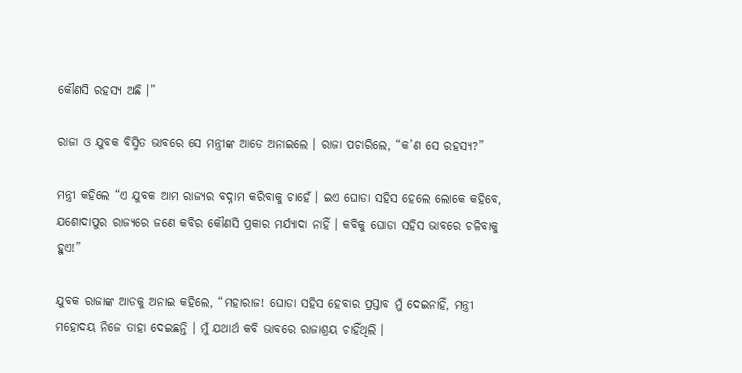କୌଣସି ରହସ୍ୟ ଅଛି ।”

ରାଜା ଓ ଯୁବକ ବିସ୍ମିତ ଭାବରେ ସେ ମନ୍ତ୍ରୀଙ୍କ ଆଡେ ଅନାଇଲେ । ରାଜା ପଚାରିଲେ, “କ’ଣ ସେ ରହସ୍ୟ?”

ମନ୍ତ୍ରୀ କହିଲେ “ଏ ଯୁବକ ଆମ ରାଜ୍ୟର ବଦ୍ନାମ କରିବାକୁ ଚାହେଁ । ଇଏ ଘୋଡା ସହିସ ହେଲେ ଲୋକେ କହିବେ, ଯଶୋଦାପୁର ରାଜ୍ୟରେ ଜଣେ କବିର କୌଣସି ପ୍ରକାର ମର୍ଯ୍ୟାଦା ନାହିଁ । କବିକୁ ଘୋଡା ସହିସ ଭାବରେ ଚଳିବାକୁ ହୁଏ!”

ଯୁବକ ରାଜାଙ୍କ ଆଡକୁ ଅନାଇ କହିଲେ, “ମହାରାଜ! ଘୋଡା ସହିସ ହେବାର ପ୍ରସ୍ତାବ ମୁଁ ଦେଇନାହିଁ, ମନ୍ତ୍ରୀ ମହୋଦୟ ନିଜେ ତାହା ଦେଇଛନ୍ତି । ମୁଁ ଯଥାର୍ଥ କବି ଭାବରେ ରାଜାଶ୍ରୟ ଚାହିଁଥିଲି ।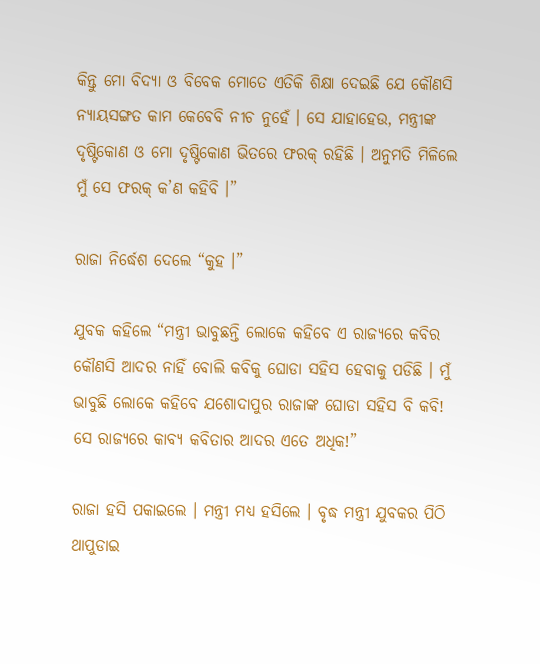କିନ୍ତୁ ମୋ ବିଦ୍ୟା ଓ ବିବେକ ମୋତେ ଏତିକି ଶିକ୍ଷା ଦେଇଛି ଯେ କୌଣସି ନ୍ୟାୟସଙ୍ଗତ କାମ କେବେବି ନୀଚ ନୁହେଁ । ସେ ଯାହାହେଉ, ମନ୍ତ୍ରୀଙ୍କ ଦୃଷ୍ଟିକୋଣ ଓ ମୋ ଦୃଷ୍ଟିକୋଣ ଭିତରେ ଫରକ୍ ରହିଛି । ଅନୁମତି ମିଳିଲେ ମୁଁ ସେ ଫରକ୍ କ’ଣ କହିବି ।”

ରାଜା ନିର୍ଦ୍ଧେଶ ଦେଲେ “କୁହ ।”

ଯୁବକ କହିଲେ “ମନ୍ତ୍ରୀ ଭାବୁଛନ୍ତି ଲୋକେ କହିବେ ଏ ରାଜ୍ୟରେ କବିର କୌଣସି ଆଦର ନାହିଁ ବୋଲି କବିକୁ ଘୋଡା ସହିସ ହେବାକୁ ପଡିଛି । ମୁଁ ଭାବୁଛି ଲୋକେ କହିବେ ଯଶୋଦାପୁର ରାଜାଙ୍କ ଘୋଡା ସହିସ ବି କବି! ସେ ରାଜ୍ୟରେ କାବ୍ୟ କବିତାର ଆଦର ଏତେ ଅଧିକ!”

ରାଜା ହସି ପକାଇଲେ । ମନ୍ତ୍ରୀ ମଧ୍ୟ ହସିଲେ । ବୃଦ୍ଧ ମନ୍ତ୍ରୀ ଯୁବକର ପିଠି ଥାପୁଡାଇ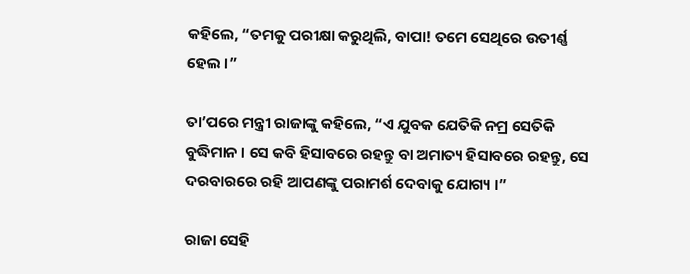କହିଲେ, “ତମକୁ ପରୀକ୍ଷା କରୁଥିଲି, ବାପା! ତମେ ସେଥିରେ ଉତୀର୍ଣ୍ଣ ହେଲ ।”

ତା’ପରେ ମନ୍ତ୍ରୀ ରାଜାଙ୍କୁ କହିଲେ, “ଏ ଯୁବକ ଯେତିକି ନମ୍ର ସେତିକି ବୁଦ୍ଧିମାନ । ସେ କବି ହିସାବରେ ରହନ୍ତୁ ବା ଅମାତ୍ୟ ହିସାବରେ ରହନ୍ତୁ, ସେ ଦରବାରରେ ରହି ଆପଣଙ୍କୁ ପରାମର୍ଶ ଦେବାକୁ ଯୋଗ୍ୟ ।”

ରାଜା ସେହି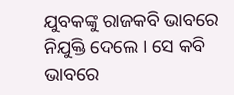ଯୁବକଙ୍କୁ ରାଜକବି ଭାବରେ ନିଯୁକ୍ତି ଦେଲେ । ସେ କବି ଭାବରେ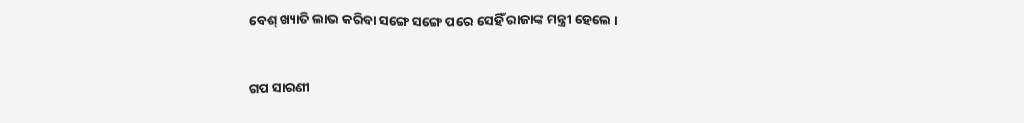ବେଶ୍ ଖ୍ୟାତି ଲାଭ କରିବା ସଙ୍ଗେ ସଙ୍ଗେ ପରେ ସେହିଁ ରାଜାଙ୍କ ମନ୍ତ୍ରୀ ହେଲେ ।


ଗପ ସାରଣୀ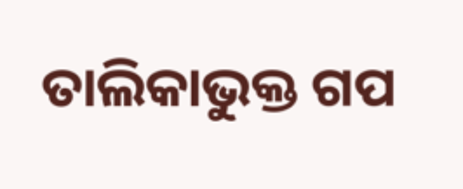ତାଲିକାଭୁକ୍ତ ଗପ